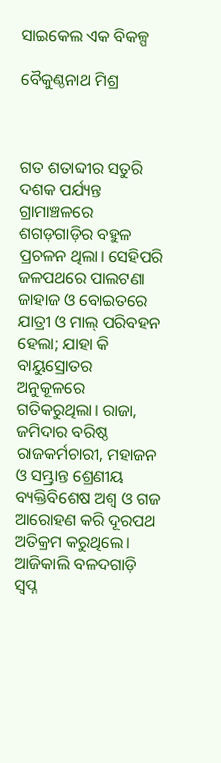ସାଇକେଲ ଏକ ବିକଳ୍ପ

ବୈକୁଣ୍ଠନାଥ ମିଶ୍ର



ଗତ ଶତାବ୍ଦୀର ସତୁରି ଦଶକ ପର୍ଯ୍ୟନ୍ତ ଗ୍ରାମାଞ୍ଚଳରେ ଶଗଡ଼ଗାଡ଼ିର ବହୁଳ ପ୍ରଚଳନ ଥିଲା। ସେହିପରି ଜଳପଥରେ ପାଲଟଣା ଜାହାଜ ଓ ବୋଇତରେ ଯାତ୍ରୀ ଓ ମାଲ୍‌ ପରିବହନ ହେଲା; ଯାହା କି ବାୟୁସ୍ରୋତର ଅନୁକୂଳରେ ଗତିକରୁଥିଲା। ରାଜା, ଜମିଦାର ବରିଷ୍ଠ ରାଜକର୍ମଚାରୀ, ମହାଜନ ଓ ସମ୍ଭ୍ରାନ୍ତ ଶ୍ରେଣୀୟ ବ୍ୟକ୍ତିବିଶେଷ ଅଶ୍ୱ ଓ ଗଜ ଆରୋହଣ କରି ଦୂରପଥ ଅତିକ୍ରମ କରୁଥିଲେ। ଆଜିକାଲି ବଳଦଗାଡ଼ି ସ୍ବପ୍ନ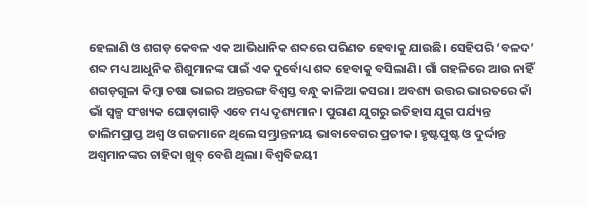ହେଲାଣି ଓ ଶଗଡ଼ କେବଳ ଏକ ଆଭିଧାନିକ ଶବ୍ଦରେ ପରିଣତ ହେବାକୁ ଯାଉଛି। ସେହିପରି ‘ବଳଦ’ ଶବ୍ଦ ମଧ୍ୟ ଆଧୁନିକ ଶିଶୁମାନଙ୍କ ପାଇଁ ଏକ ଦୁର୍ବୋଧ୍ୟ ଶବ୍ଦ ହେବାକୁ ବସିଲାଣି। ଗାଁ ଗହଳିରେ ଆଉ ନାହିଁ ଶଗଡ଼ଗୁଳା କିମ୍ବା ଚଷା ଭାଇର ଅନ୍ତରଙ୍ଗ ବିଶ୍ୱସ୍ତ ବନ୍ଧୁ କାଳିଆ କସରା। ଅବଶ୍ୟ ଉତ୍ତର ଭାରତରେ କାଁ ଭାଁ ସ୍ବଳ୍ପ ସଂଖ୍ୟକ ଘୋଡ଼ାଗାଡ଼ି ଏବେ ମଧ୍ୟ ଦୃଶ୍ୟମାନ। ପୁରାଣ ଯୁଗରୁ ଇତିହାସ ଯୁଗ ପର୍ଯ୍ୟନ୍ତ ତାଲିମପ୍ରାପ୍ତ ଅଶ୍ୱ ଓ ଗଜମାନେ ଥିଲେ ସମ୍ଭ୍ରାନ୍ତନୀୟ ଭାବାବେଗର ପ୍ରତୀକ। ହୃଷ୍ଟପୁଷ୍ଟ ଓ ଦୁର୍ଦ୍ଦାନ୍ତ ଅଶ୍ୱମାନଙ୍କର ଚାହିଦା ଖୁବ୍‌ ବେଶି ଥିଲା। ବିଶ୍ୱବିଜୟୀ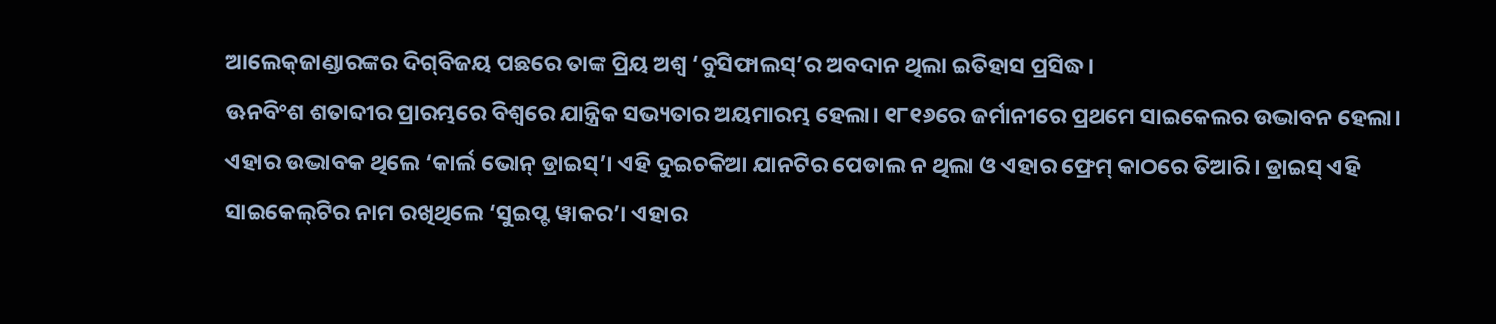ଆଲେକ୍‌ଜାଣ୍ଡାରଙ୍କର ଦିଗ୍‌ବିଜୟ ପଛରେ ତାଙ୍କ ପ୍ରିୟ ଅଶ୍ୱ ‘ବୁସିଫାଲସ୍‌’ର ଅବଦାନ ଥିଲା ଇତିହାସ ପ୍ରସିଦ୍ଧ।
ଊନବିଂଶ ଶତାବ୍ଦୀର ପ୍ରାରମ୍ଭରେ ବିଶ୍ୱରେ ଯାନ୍ତ୍ରିକ ସଭ୍ୟତାର ଅୟମାରମ୍ଭ ହେଲା। ୧୮୧୬ରେ ଜର୍ମାନୀରେ ପ୍ରଥମେ ସାଇକେଲର ଉଦ୍ଭାବନ ହେଲା। ଏହାର ଉଦ୍ଭାବକ ଥିଲେ ‘କାର୍ଲ ଭୋନ୍‌ ଡ୍ରାଇସ୍‌’। ଏହି ଦୁଇଚକିଆ ଯାନଟିର ପେଡାଲ ନ ଥିଲା ଓ ଏହାର ଫ୍ରେମ୍‌ କାଠରେ ତିଆରି। ଡ୍ରାଇସ୍‌ ଏହି ସାଇକେଲ୍‌ଟିର ନାମ ରଖିଥିଲେ ‘ସୁଇପ୍ଟ ୱାକର’। ଏହାର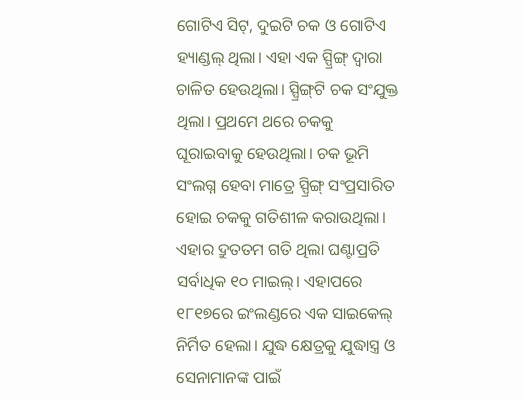ଗୋଟିଏ ସିଟ୍‌, ଦୁଇଟି ଚକ ଓ ଗୋଟିଏ ହ୍ୟାଣ୍ଡଲ୍‌ ଥିଲା। ଏହା ଏକ ସ୍ପ୍ରିଙ୍ଗ୍‌ ଦ୍ୱାରା ଚାଳିତ ହେଉଥିଲା। ସ୍ପ୍ରିଙ୍ଗ୍‌ଟି ଚକ ସଂଯୁକ୍ତ ଥିଲା। ପ୍ରଥମେ ଥରେ ଚକକୁ ଘୂରାଇବାକୁ ହେଉଥିଲା। ଚକ ଭୂମି ସଂଲଗ୍ନ ହେବା ମାତ୍ରେ ସ୍ପ୍ରିଙ୍ଗ୍‌ ସଂପ୍ରସାରିତ ହୋଇ ଚକକୁ ଗତିଶୀଳ କରାଉଥିଲା। ଏହାର ଦ୍ରୁତତମ ଗତି ଥିଲା ଘଣ୍ଟାପ୍ରତି ସର୍ବାଧିକ ୧୦ ମାଇଲ୍‌। ଏହାପରେ ୧୮୧୭ରେ ଇଂଲଣ୍ଡରେ ଏକ ସାଇକେଲ୍‌ ନିର୍ମିତ ହେଲା। ଯୁଦ୍ଧ କ୍ଷେତ୍ରକୁ ଯୁଦ୍ଧାସ୍ତ୍ର ଓ ସେନାମାନଙ୍କ ପାଇଁ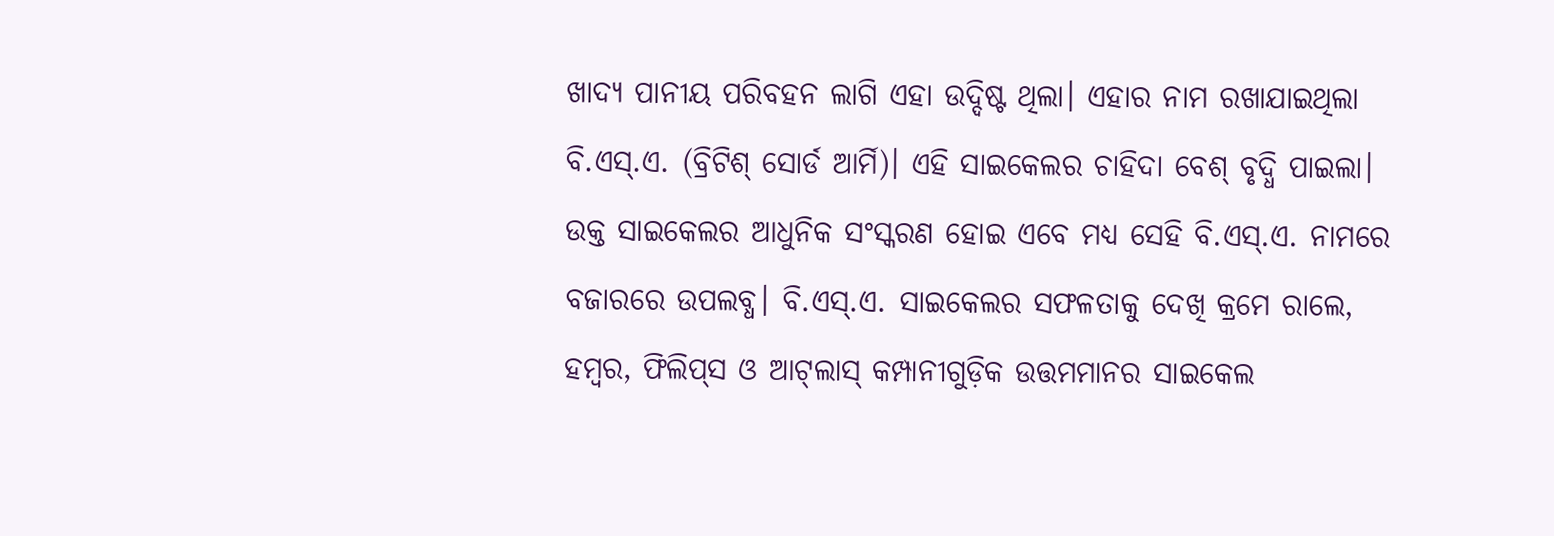ଖାଦ୍ୟ ପାନୀୟ ପରିବହନ ଲାଗି ଏହା ଉଦ୍ଦିଷ୍ଟ ଥିଲା। ଏହାର ନାମ ରଖାଯାଇଥିଲା ବି.ଏସ୍‌.ଏ. (ବ୍ରିଟିଶ୍‌ ସୋର୍ଡ ଆର୍ମି)। ଏହି ସାଇକେଲର ଚାହିଦା ବେଶ୍‌ ବୃଦ୍ଧି ପାଇଲା। ଉକ୍ତ ସାଇକେଲର ଆଧୁନିକ ସଂସ୍କରଣ ହୋଇ ଏବେ ମଧ୍ୟ ସେହି ବି.ଏସ୍‌.ଏ. ନାମରେ ବଜାରରେ ଉପଲବ୍ଧ। ବି.ଏସ୍‌.ଏ. ସାଇକେଲର ସଫଳତାକୁ ଦେଖି କ୍ରମେ ରାଲେ, ହମ୍ବର, ଫିଲିପ୍‌ସ ଓ ଆଟ୍‌ଲାସ୍‌ କମ୍ପାନୀଗୁଡ଼ିକ ଉତ୍ତମମାନର ସାଇକେଲ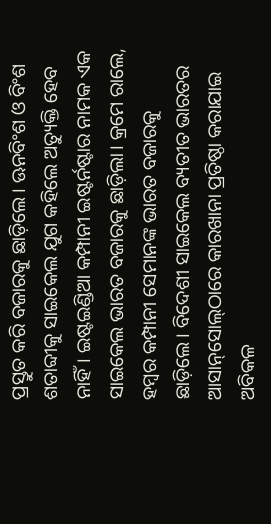ପ୍ରସ୍ତୁତ କରି ବଜାରକୁ ଛାଡ଼ିଲେ। ଊନବିଂଶ ଓ ବିଂଶ ଶତାବ୍ଦୀକୁ ସାଇକେଲ ଯୁଗ କହିଲେ ଅତ୍ୟୁକ୍ତି ହେବ ନାହିଁ। ଇଷ୍ଟଇଣ୍ଡିଆ କମ୍ପାନୀ ଇଷ୍ଟର୍ନଷ୍ଟାର ନାମକ ଏକ ସାଇକେଲ ଭାରତ ବଜାରକୁ ଛାଡ଼ିଲା। କ୍ରମେ ରାଲେ, ହମ୍ବର କମ୍ପାନୀ ସେମାନଙ୍କ ଭାରତ ବଜାରକୁ ଛାଡ଼ିଲେ। ବିଦେଶୀ ସାଇକେଲ ବ୍ୟତୀତ ଭାରତର ଆସାନ୍‌ସୋଲ୍‌ଠାରେ କାରଖାନା ପ୍ରତିଷ୍ଠା କରାଯାଇ ଅବିକଳ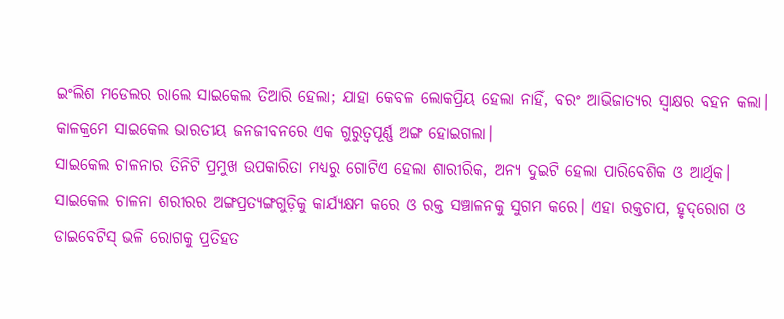ଇଂଲିଶ ମଡେଲର ରାଲେ ସାଇକେଲ ତିଆରି ହେଲା; ଯାହା କେବଳ ଲୋକପ୍ରିୟ ହେଲା ନାହିଁ, ବରଂ ଆଭିଜାତ୍ୟର ସ୍ବାକ୍ଷର ବହନ କଲା। କାଳକ୍ରମେ ସାଇକେଲ ଭାରତୀୟ ଜନଜୀବନରେ ଏକ ଗୁରୁତ୍ୱପୂର୍ଣ୍ଣ ଅଙ୍ଗ ହୋଇଗଲା।
ସାଇକେଲ ଚାଳନାର ତିନିଟି ପ୍ରମୁଖ ଉପକାରିତା ମଧ୍ୟରୁ ଗୋଟିଏ ହେଲା ଶାରୀରିକ, ଅନ୍ୟ ଦୁଇଟି ହେଲା ପାରିବେଶିକ ଓ ଆର୍ଥିକ। ସାଇକେଲ ଚାଳନା ଶରୀରର ଅଙ୍ଗପ୍ରତ୍ୟଙ୍ଗଗୁଡ଼ିକୁ କାର୍ଯ୍ୟକ୍ଷମ କରେ ଓ ରକ୍ତ ସଞ୍ଚାଳନକୁ ସୁଗମ କରେ। ଏହା ରକ୍ତଚାପ, ହୃଦ୍‌ରୋଗ ଓ ଡାଇବେଟିସ୍‌ ଭଳି ରୋଗକୁ ପ୍ରତିହତ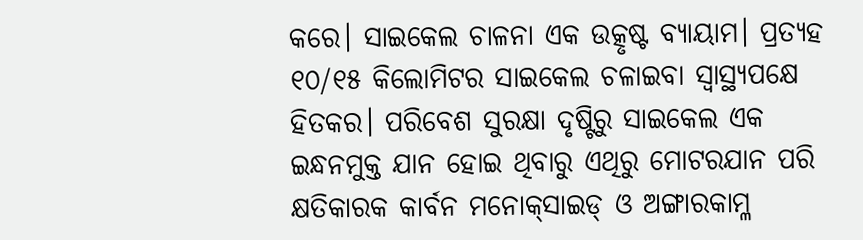କରେ। ସାଇକେଲ ଚାଳନା ଏକ ଉତ୍କୃଷ୍ଟ ବ୍ୟାୟାମ। ପ୍ରତ୍ୟହ ୧୦/୧୫ କିଲୋମିଟର ସାଇକେଲ ଚଳାଇବା ସ୍ବାସ୍ଥ୍ୟପକ୍ଷେ ହିତକର। ପରିବେଶ ସୁରକ୍ଷା ଦୃଷ୍ଟିରୁ ସାଇକେଲ ଏକ ଇନ୍ଧନମୁକ୍ତ ଯାନ ହୋଇ ଥିବାରୁ ଏଥିରୁ ମୋଟରଯାନ ପରି କ୍ଷତିକାରକ କାର୍ବନ ମନୋକ୍‌ସାଇଡ୍‌ ଓ ଅଙ୍ଗାରକାମ୍ଳ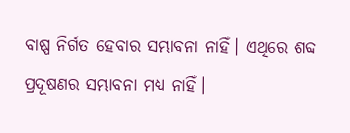ବାଷ୍ପ ନିର୍ଗତ ହେବାର ସମ୍ଭାବନା ନାହିଁ। ଏଥିରେ ଶବ୍ଦ ପ୍ରଦୂଷଣର ସମ୍ଭାବନା ମଧ୍ୟ ନାହିଁ।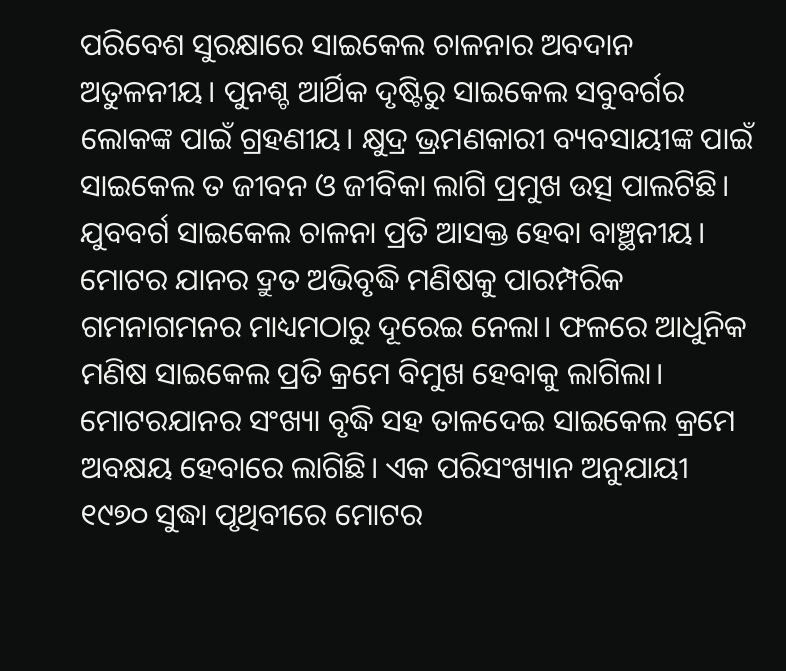ପରିବେଶ ସୁରକ୍ଷାରେ ସାଇକେଲ ଚାଳନାର ଅବଦାନ ଅତୁଳନୀୟ। ପୁନଶ୍ଚ ଆର୍ଥିକ ଦୃଷ୍ଟିରୁ ସାଇକେଲ ସବୁବର୍ଗର ଲୋକଙ୍କ ପାଇଁ ଗ୍ରହଣୀୟ। କ୍ଷୁଦ୍ର ଭ୍ରମଣକାରୀ ବ୍ୟବସାୟୀଙ୍କ ପାଇଁ ସାଇକେଲ ତ ଜୀବନ ଓ ଜୀବିକା ଲାଗି ପ୍ରମୁଖ ଉତ୍ସ ପାଲଟିଛି। ଯୁବବର୍ଗ ସାଇକେଲ ଚାଳନା ପ୍ରତି ଆସକ୍ତ ହେବା ବାଞ୍ଛନୀୟ।
ମୋଟର ଯାନର ଦ୍ରୁତ ଅଭିବୃଦ୍ଧି ମଣିଷକୁ ପାରମ୍ପରିକ ଗମନାଗମନର ମାଧ୍ୟମଠାରୁ ଦୂରେଇ ନେଲା। ଫଳରେ ଆଧୁନିକ ମଣିଷ ସାଇକେଲ ପ୍ରତି କ୍ରମେ ବିମୁଖ ହେବାକୁ ଲାଗିଲା। ମୋଟରଯାନର ସଂଖ୍ୟା ବୃଦ୍ଧି ସହ ତାଳଦେଇ ସାଇକେଲ କ୍ରମେ ଅବକ୍ଷୟ ହେବାରେ ଲାଗିଛି। ଏକ ପରିସଂଖ୍ୟାନ ଅନୁଯାୟୀ ୧୯୭୦ ସୁଦ୍ଧା ପୃଥିବୀରେ ମୋଟର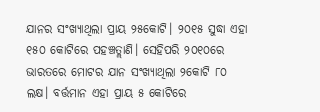ଯାନର ସଂଖ୍ୟାଥିଲା ପ୍ରାୟ ୨୫କୋଟି। ୨୦୧୫ ସୁଦ୍ଧା ଏହା ୧୫୦ କୋଟିରେ ପହଞ୍ଚତ୍ଲାଣି। ସେହିପରି ୨୦୧୦ରେ ଭାରତରେ ମୋଟର ଯାନ ସଂଖ୍ୟାଥିଲା ୨କୋଟି ୮୦ ଲକ୍ଷ। ବର୍ତ୍ତମାନ ଏହା ପ୍ରାୟ ୫ କୋଟିରେ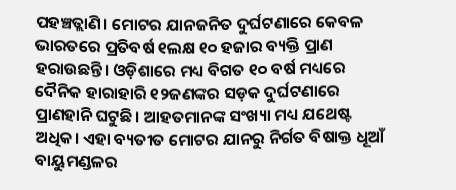ପହଞ୍ଚତ୍ଲାଣି। ମୋଟର ଯାନଜନିତ ଦୁର୍ଘଟଣାରେ କେବଳ ଭାରତରେ ପ୍ରତିବର୍ଷ ୧ଲକ୍ଷ ୧୦ ହଜାର ବ୍ୟକ୍ତି ପ୍ରାଣ ହରାଉଛନ୍ତି। ଓଡ଼ିଶାରେ ମଧ୍ୟ ବିଗତ ୧୦ ବର୍ଷ ମଧ୍ୟରେ ଦୈନିକ ହାରାହାରି ୧୨ଜଣଙ୍କର ସଡ଼କ ଦୁର୍ଘଟଣାରେ ପ୍ରାଣହାନି ଘଟୁଛି। ଆହତମାନଙ୍କ ସଂଖ୍ୟା ମଧ୍ୟ ଯଥେଷ୍ଟ ଅଧିକ। ଏହା ବ୍ୟତୀତ ମୋଟର ଯାନରୁ ନିର୍ଗତ ବିଷାକ୍ତ ଧୂଆଁ ବାୟୁମଣ୍ଡଳର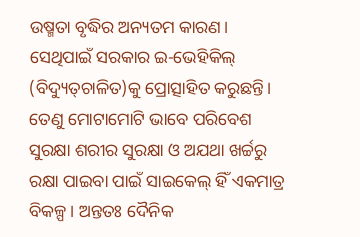ଉଷ୍ମତା ବୃଦ୍ଧିର ଅନ୍ୟତମ କାରଣ। ସେଥିପାଇଁ ସରକାର ଇ-ଭେହିକିଲ୍‌ (ବିଦ୍ୟୁତ୍‌ଚାଳିତ)କୁ ପ୍ରୋତ୍ସାହିତ କରୁଛନ୍ତି।
ତେଣୁ ମୋଟାମୋଟି ଭାବେ ପରିବେଶ ସୁରକ୍ଷା ଶରୀର ସୁରକ୍ଷା ଓ ଅଯଥା ଖର୍ଚ୍ଚରୁ ରକ୍ଷା ପାଇବା ପାଇଁ ସାଇକେଲ୍‌ ହିଁ ଏକମାତ୍ର ବିକଳ୍ପ। ଅନ୍ତତଃ ଦୈନିକ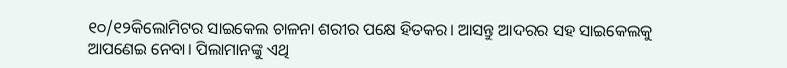୧୦/୧୨କିଲୋମିଟର ସାଇକେଲ ଚାଳନା ଶରୀର ପକ୍ଷେ ହିତକର। ଆସନ୍ତୁ ଆଦରର ସହ ସାଇକେଲକୁ ଆପଣେଇ ନେବା। ପିଲାମାନଙ୍କୁ ଏଥି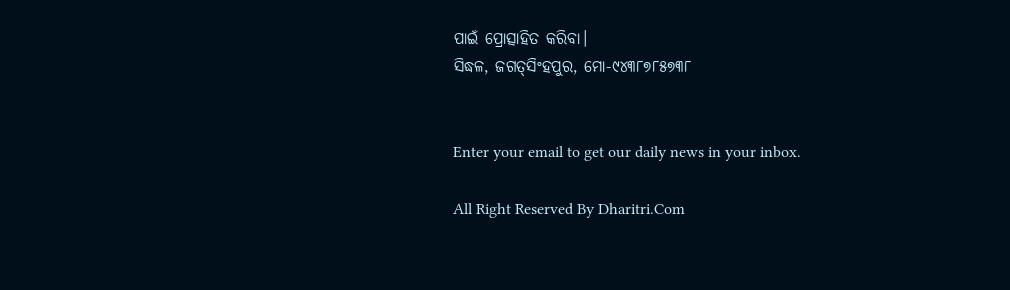ପାଇଁ ପ୍ରୋତ୍ସାହିତ କରିବା।
ସିଦ୍ଧଳ, ଜଗତ୍‌ସିଂହପୁର, ମୋ-୯୪୩୮୭୮୫୭୩୮


Enter your email to get our daily news in your inbox.

All Right Reserved By Dharitri.Com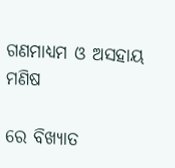ଗଣମାଧ୍ୟମ ଓ ଅସହାୟ ମଣିଷ

ରେ ବିଖ୍ୟାତ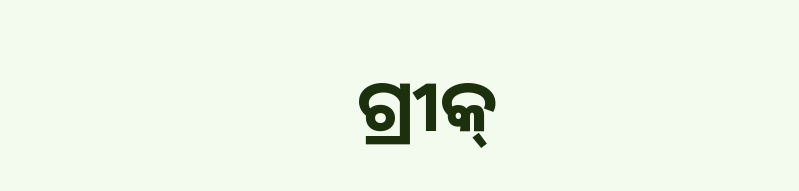ଗ୍ରୀକ୍‌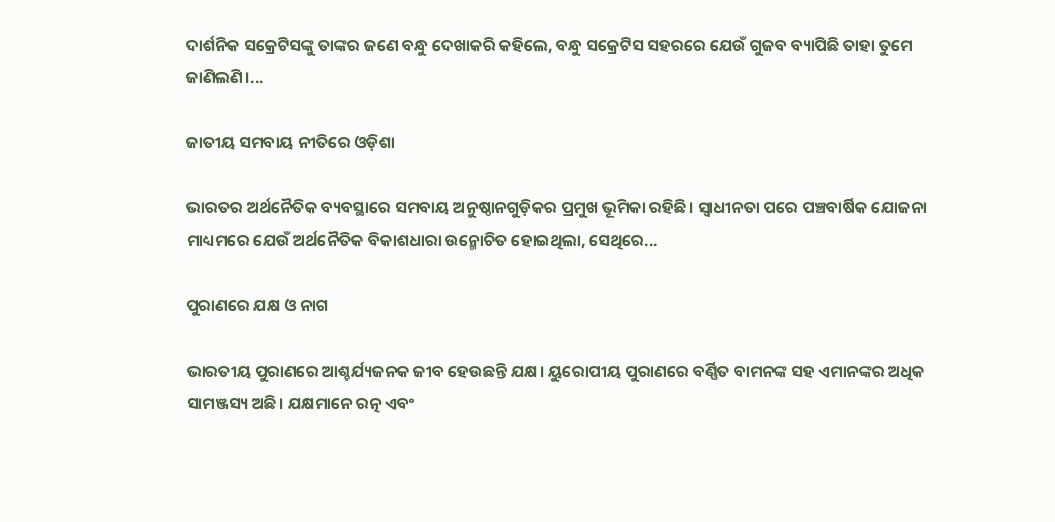ଦାର୍ଶନିକ ସକ୍ରେଟିସଙ୍କୁ ତାଙ୍କର ଜଣେ ବନ୍ଧୁ ଦେଖାକରି କହିଲେ, ବନ୍ଧୁ ସକ୍ରେଟିସ ସହରରେ ଯେଉଁ ଗୁଜବ ବ୍ୟାପିଛି ତାହା ତୁମେ ଜାଣିଲଣି।...

ଜାତୀୟ ସମବାୟ ନୀତିରେ ଓଡ଼ିଶା

ଭାରତର ଅର୍ଥନୈତିକ ବ୍ୟବସ୍ଥାରେ ସମବାୟ ଅନୁଷ୍ଠାନଗୁଡ଼ିକର ପ୍ରମୁଖ ଭୂମିକା ରହିଛି। ସ୍ବାଧୀନତା ପରେ ପଞ୍ଚବାର୍ଷିକ ଯୋଜନା ମାଧ୍ୟମରେ ଯେଉଁ ଅର୍ଥନୈତିକ ବିକାଶଧାରା ଉନ୍ମୋଚିତ ହୋଇଥିଲା, ସେଥିରେ...

ପୁରାଣରେ ଯକ୍ଷ ଓ ନାଗ

ଭାରତୀୟ ପୁରାଣରେ ଆଶ୍ଚର୍ଯ୍ୟଜନକ ଜୀବ ହେଉଛନ୍ତି ଯକ୍ଷ। ୟୁରୋପୀୟ ପୁରାଣରେ ବର୍ଣ୍ଣିତ ବାମନଙ୍କ ସହ ଏମାନଙ୍କର ଅଧିକ ସାମଞ୍ଜସ୍ୟ ଅଛି। ଯକ୍ଷମାନେ ରତ୍ନ ଏବଂ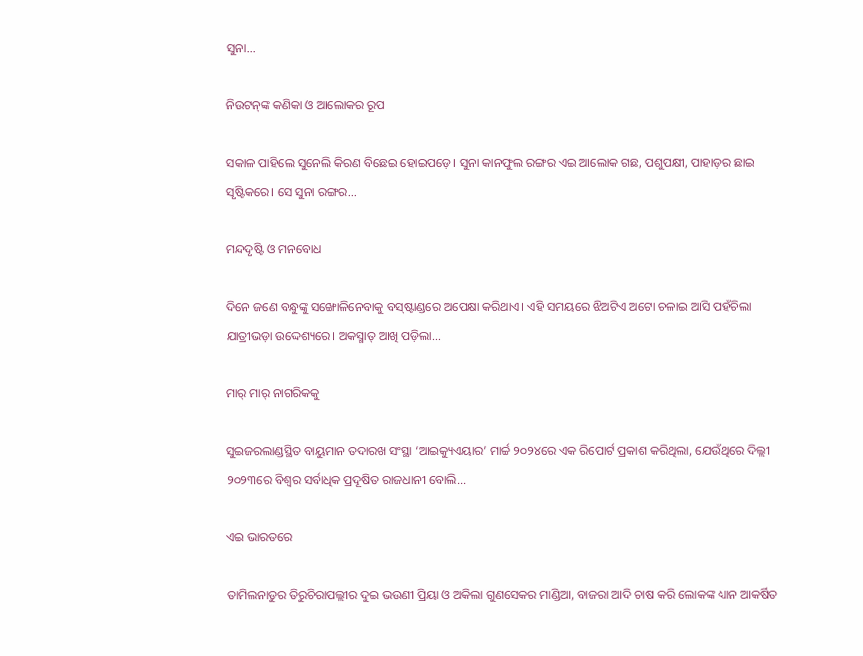ସୁନା...

ନିଉଟନ୍‌ଙ୍କ କଣିକା ଓ ଆଲୋକର ରୂପ

ସକାଳ ପାହିଲେ ସୁନେଲି କିରଣ ବିଛେଇ ହୋଇପଡ଼େ। ସୁନା କାନଫୁଲ ରଙ୍ଗର ଏଇ ଆଲୋକ ଗଛ, ପଶୁପକ୍ଷୀ, ପାହାଡ଼ର ଛାଇ ସୃଷ୍ଟିକରେ। ସେ ସୁନା ରଙ୍ଗର...

ମନ୍ଦଦୃଷ୍ଟି ଓ ମନବୋଧ

ଦିନେ ଜଣେ ବନ୍ଧୁଙ୍କୁ ସଙ୍ଖୋଳିନେବାକୁ ବସ୍‌ଷ୍ଟାଣ୍ଡରେ ଅପେକ୍ଷା କରିଥାଏ। ଏହି ସମୟରେ ଝିଅଟିଏ ଅଟୋ ଚଳାଇ ଆସି ପହଁଚିଲା ଯାତ୍ରୀଭଡ଼ା ଉଦ୍ଦେଶ୍ୟରେ। ଅକସ୍ମାତ୍‌ ଆଖି ପଡ଼ିଲା...

ମାର୍‌ ମାର୍‌ ନାଗରିକକୁ

ସୁଇଜରଲାଣ୍ଡସ୍ଥିତ ବାୟୁମାନ ତଦାରଖ ସଂସ୍ଥା ‘ଆଇକ୍ୟୁଏୟାର’ ମାର୍ଚ୍ଚ ୨୦୨୪ରେ ଏକ ରିପୋର୍ଟ ପ୍ରକାଶ କରିଥିଲା, ଯେଉଁଥିରେ ଦିଲ୍ଲୀ ୨୦୨୩ରେ ବିଶ୍ୱର ସର୍ବାଧିକ ପ୍ରଦୂଷିତ ରାଜଧାନୀ ବୋଲି...

ଏଇ ଭାରତରେ

ତାମିଲନାଡୁର ତିରୁଚିରାପଲ୍ଲୀର ଦୁଇ ଭଉଣୀ ପ୍ରିୟା ଓ ଅକିଲା ଗୁଣସେକର ମାଣ୍ଡିଆ, ବାଜରା ଆଦି ଚାଷ କରି ଲୋକଙ୍କ ଧ୍ୟାନ ଆକର୍ଷିତ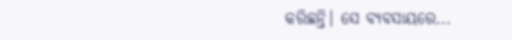କରିଛନ୍ତି। ସେ ବ୍ୟବସାୟରେ...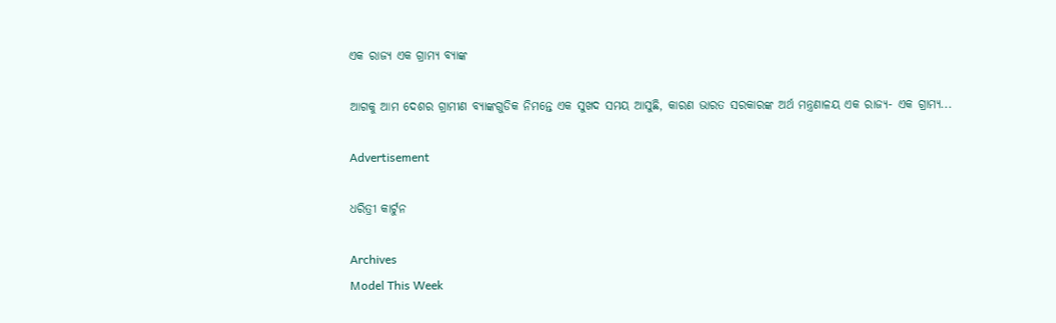ଏକ ରାଜ୍ୟ ଏକ ଗ୍ରାମ୍ୟ ବ୍ୟାଙ୍କ

ଆଗକୁ ଆମ ଦେଶର ଗ୍ରାମୀଣ ବ୍ୟାଙ୍କଗୁଡିକ ନିମନ୍ତେ ଏକ ସୁଖଦ ସମୟ ଆସୁଛି, କାରଣ ଭାରତ ସରକାରଙ୍କ ଅର୍ଥ ମନ୍ତ୍ରଣାଳୟ ଏକ ରାଜ୍ୟ- ଏକ ଗ୍ରାମ୍ୟ...

Advertisement

ଧରିତ୍ରୀ କାର୍ଟୁନ

Archives
Model This Week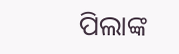ପିଲାଙ୍କ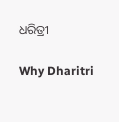ଧରିତ୍ରୀ

Why Dharitri